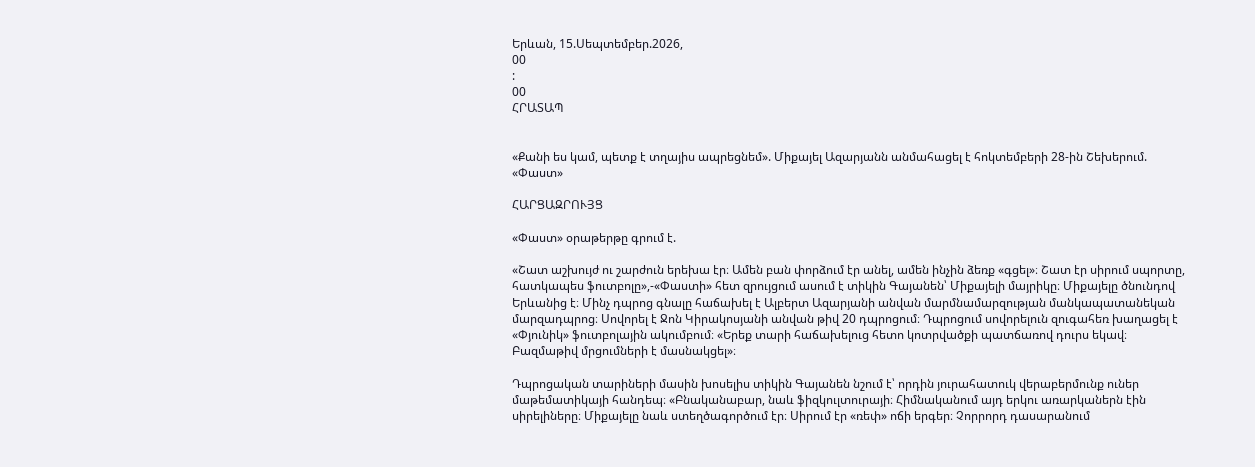Երևան, 15.Սեպտեմբեր.2026,
00
:
00
ՀՐԱՏԱՊ


«Քանի ես կամ, պետք է տղայիս ապրեցնեմ». Միքայել Ազարյանն անմահացել է հոկտեմբերի 28-ին Շեխերում. «Փաստ»

ՀԱՐՑԱԶՐՈՒՅՑ

«Փաստ» օրաթերթը գրում է.

«Շատ աշխույժ ու շարժուն երեխա էր։ Ամեն բան փորձում էր անել, ամեն ինչին ձեռք «գցել»։ Շատ էր սիրում սպորտը, հատկապես ֆուտբոլը»,-«Փաստի» հետ զրույցում ասում է տիկին Գայանեն՝ Միքայելի մայրիկը։ Միքայելը ծնունդով Երևանից է։ Մինչ դպրոց գնալը հաճախել է Ալբերտ Ազարյանի անվան մարմնամարզության մանկապատանեկան մարզադպրոց։ Սովորել է Ջոն Կիրակոսյանի անվան թիվ 20 դպրոցում։ Դպրոցում սովորելուն զուգահեռ խաղացել է «Փյունիկ» ֆուտբոլային ակումբում։ «Երեք տարի հաճախելուց հետո կոտրվածքի պատճառով դուրս եկավ։ Բազմաթիվ մրցումների է մասնակցել»։

Դպրոցական տարիների մասին խոսելիս տիկին Գայանեն նշում է՝ որդին յուրահատուկ վերաբերմունք ուներ մաթեմատիկայի հանդեպ։ «Բնականաբար, նաև ֆիզկուլտուրայի։ Հիմնականում այդ երկու առարկաներն էին սիրելիները։ Միքայելը նաև ստեղծագործում էր։ Սիրում էր «ռեփ» ոճի երգեր։ Չորրորդ դասարանում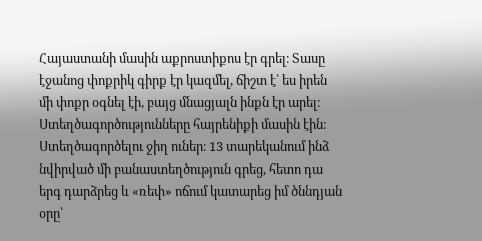Հայաստանի մասին աքրոստիքոս էր գրել։ Տասը էջանոց փոքրիկ գիրք էր կազմել, ճիշտ է՝ ես իրեն մի փոքր օգնել էի, բայց մնացյալն ինքն էր արել։ Ստեղծագործությունները հայրենիքի մասին էին։ Ստեղծագործելու ջիղ ուներ։ 13 տարեկանում ինձ նվիրված մի բանաստեղծություն գրեց, հետո դա երգ դարձրեց և «ռեփ» ոճում կատարեց իմ ծննդյան օրը՝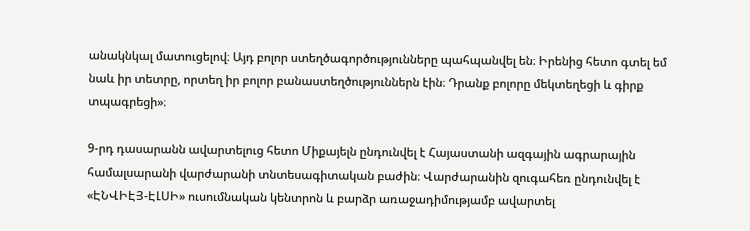անակնկալ մատուցելով։ Այդ բոլոր ստեղծագործությունները պահպանվել են։ Իրենից հետո գտել եմ նաև իր տետրը, որտեղ իր բոլոր բանաստեղծություններն էին։ Դրանք բոլորը մեկտեղեցի և գիրք տպագրեցի»։

9-րդ դասարանն ավարտելուց հետո Միքայելն ընդունվել է Հայաստանի ազգային ագրարային համալսարանի վարժարանի տնտեսագիտական բաժին։ Վարժարանին զուգահեռ ընդունվել է «ԷՆՎԻԷՅ-ԷԼՍԻ» ուսումնական կենտրոն և բարձր առաջադիմությամբ ավարտել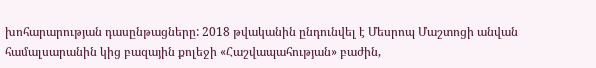խոհարարության դասընթացները: 2018 թվականին ընդունվել է Մեսրոպ Մաշտոցի անվան համալսարանին կից բազային քոլեջի «Հաշվապահության» բաժին,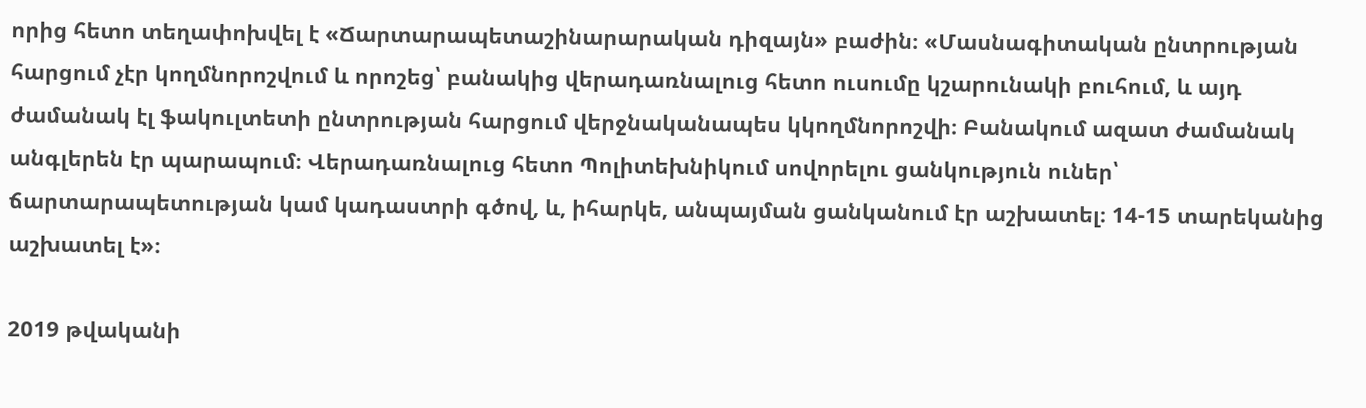որից հետո տեղափոխվել է «Ճարտարապետաշինարարական դիզայն» բաժին։ «Մասնագիտական ընտրության հարցում չէր կողմնորոշվում և որոշեց՝ բանակից վերադառնալուց հետո ուսումը կշարունակի բուհում, և այդ ժամանակ էլ ֆակուլտետի ընտրության հարցում վերջնականապես կկողմնորոշվի։ Բանակում ազատ ժամանակ անգլերեն էր պարապում։ Վերադառնալուց հետո Պոլիտեխնիկում սովորելու ցանկություն ուներ՝ ճարտարապետության կամ կադաստրի գծով, և, իհարկե, անպայման ցանկանում էր աշխատել։ 14-15 տարեկանից աշխատել է»։

2019 թվականի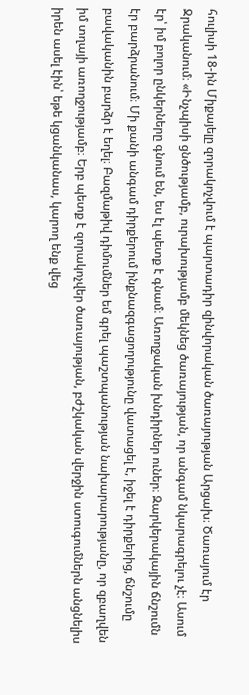հուլիսի 18-ին Միքայելը զորակոչվում է պարտադիր զինվորական ծառայության Արցախ։ Ծառայում էր Ջրականում։ «Ինչպիսի ցնծությամբ, ուրախությամբ մեկնեց ծառայության, որ անգամ նկարագրելու չէ։ Ասում էր՝ իմ բոլոր ընկերները գնում են, ես էլ պետք է գնամ։ Առողջական խնդիրներ ուներ։ Զարկերակային ճնշումն էր բարձրանում։ Մի քանի անգամ դիրքերում ինքնազգացողությունը վատացել է, իջել է դիրքերից, ճնշումը բավականին բարձր է եղել։ Բազմաթիվ դիմումներ եմ գրել պաշտպանության նախարարությանը, որ զբաղվեն իմ տղայի առողջությամբ։ Երբ պետք է զորակոչվեր ծառայության, բժշկական վերջին ստուգումներն անցնելիս իրեն ասել էին՝ եթե կցանկանաս, կարող ենք վեց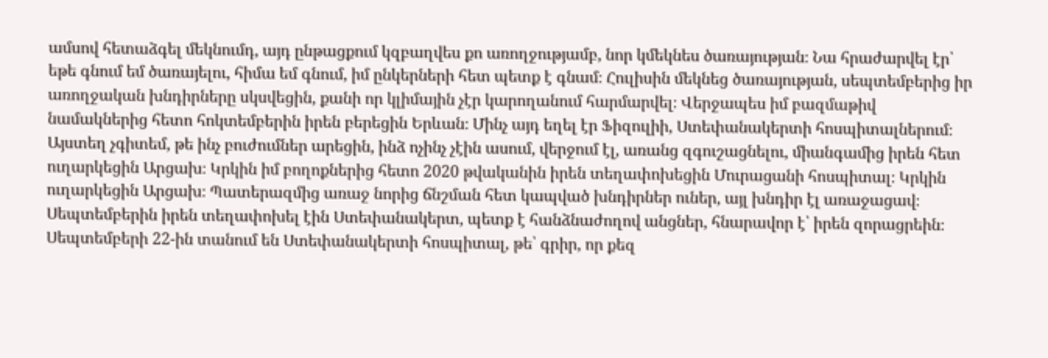ամսով հետաձգել մեկնումդ, այդ ընթացքում կզբաղվես քո առողջությամբ, նոր կմեկնես ծառայության։ Նա հրաժարվել էր՝ եթե գնում եմ ծառայելու, հիմա եմ գնում, իմ ընկերների հետ պետք է գնամ։ Հուլիսին մեկնեց ծառայության, սեպտեմբերից իր առողջական խնդիրները սկսվեցին, քանի որ կլիմային չէր կարողանում հարմարվել։ Վերջապես իմ բազմաթիվ նամակներից հետո հոկտեմբերին իրեն բերեցին Երևան։ Մինչ այդ եղել էր Ֆիզուլիի, Ստեփանակերտի հոսպիտալներում։ Այստեղ չգիտեմ, թե ինչ բուժումներ արեցին, ինձ ոչինչ չէին ասում, վերջում էլ, առանց զգուշացնելու, միանգամից իրեն հետ ուղարկեցին Արցախ։ Կրկին իմ բողոքներից հետո 2020 թվականին իրեն տեղափոխեցին Մուրացանի հոսպիտալ։ Կրկին ուղարկեցին Արցախ։ Պատերազմից առաջ նորից ճնշման հետ կապված խնդիրներ ուներ, այլ խնդիր էլ առաջացավ։ Սեպտեմբերին իրեն տեղափոխել էին Ստեփանակերտ, պետք է հանձնաժողով անցներ, հնարավոր է՝ իրեն զորացրեին։ Սեպտեմբերի 22-ին տանում են Ստեփանակերտի հոսպիտալ, թե՝ գրիր, որ քեզ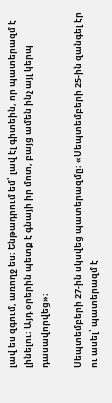լավ ես զգում, առողջ ես։ Ենթադրում եմ՝ լավ էլ գիտեին, որ պատերազմ է լինելու։ Այդ օրերին պետք է գնայի իր մոտ, բայց ամեն ինչ այլ կերպ դասավորվեց»։

Սեպտեմբերի 27-ին սկսվեց պատերազմը։ «Սեպտեմբերի 25-ին զանգել էր ու ասել՝ պատերազմ է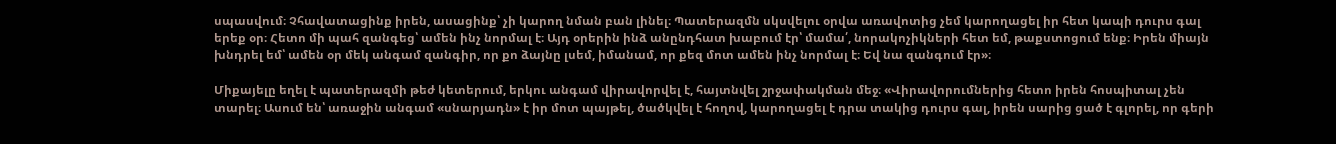սպասվում։ Չհավատացինք իրեն, ասացինք՝ չի կարող նման բան լինել։ Պատերազմն սկսվելու օրվա առավոտից չեմ կարողացել իր հետ կապի դուրս գալ երեք օր։ Հետո մի պահ զանգեց՝ ամեն ինչ նորմալ է։ Այդ օրերին ինձ անընդհատ խաբում էր՝ մամա՛, նորակոչիկների հետ եմ, թաքստոցում ենք։ Իրեն միայն խնդրել եմ՝ ամեն օր մեկ անգամ զանգիր, որ քո ձայնը լսեմ, իմանամ, որ քեզ մոտ ամեն ինչ նորմալ է։ Եվ նա զանգում էր»։

Միքայելը եղել է պատերազմի թեժ կետերում, երկու անգամ վիրավորվել է, հայտնվել շրջափակման մեջ։ «Վիրավորումներից հետո իրեն հոսպիտալ չեն տարել։ Ասում են՝ առաջին անգամ «սնարյադն» է իր մոտ պայթել, ծածկվել է հողով, կարողացել է դրա տակից դուրս գալ, իրեն սարից ցած է գլորել, որ գերի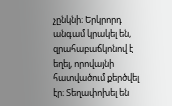չընկնի։ Երկրորդ անգամ կրակել են, զրահաբաճկոնով է եղել, որովայնի հատվածում քերծվել էր։ Տեղափոխել են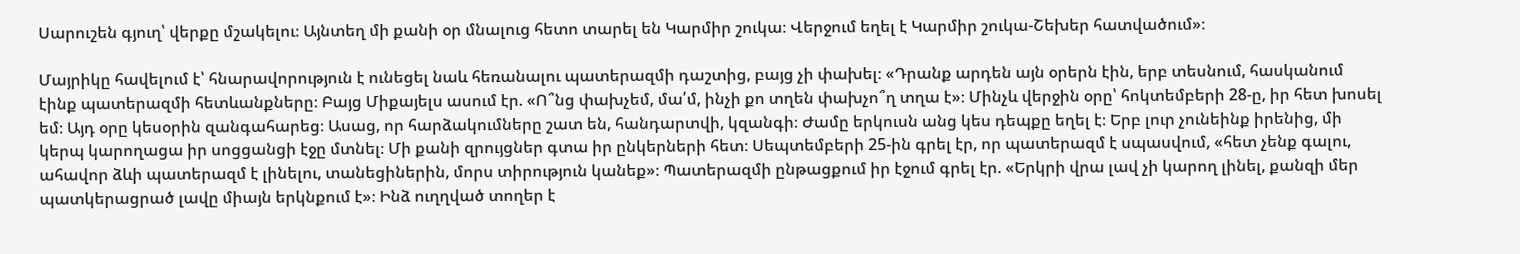Սարուշեն գյուղ՝ վերքը մշակելու։ Այնտեղ մի քանի օր մնալուց հետո տարել են Կարմիր շուկա։ Վերջում եղել է Կարմիր շուկա-Շեխեր հատվածում»։

Մայրիկը հավելում է՝ հնարավորություն է ունեցել նաև հեռանալու պատերազմի դաշտից, բայց չի փախել։ «Դրանք արդեն այն օրերն էին, երբ տեսնում, հասկանում էինք պատերազմի հետևանքները։ Բայց Միքայելս ասում էր. «Ո՞նց փախչեմ, մա՛մ, ինչի քո տղեն փախչո՞ղ տղա է»։ Մինչև վերջին օրը՝ հոկտեմբերի 28-ը, իր հետ խոսել եմ։ Այդ օրը կեսօրին զանգահարեց։ Ասաց, որ հարձակումները շատ են, հանդարտվի, կզանգի։ Ժամը երկուսն անց կես դեպքը եղել է։ Երբ լուր չունեինք իրենից, մի կերպ կարողացա իր սոցցանցի էջը մտնել։ Մի քանի զրույցներ գտա իր ընկերների հետ։ Սեպտեմբերի 25-ին գրել էր, որ պատերազմ է սպասվում, «հետ չենք գալու, ահավոր ձևի պատերազմ է լինելու, տանեցիներին, մորս տիրություն կանեք»։ Պատերազմի ընթացքում իր էջում գրել էր. «Երկրի վրա լավ չի կարող լինել, քանզի մեր պատկերացրած լավը միայն երկնքում է»։ Ինձ ուղղված տողեր է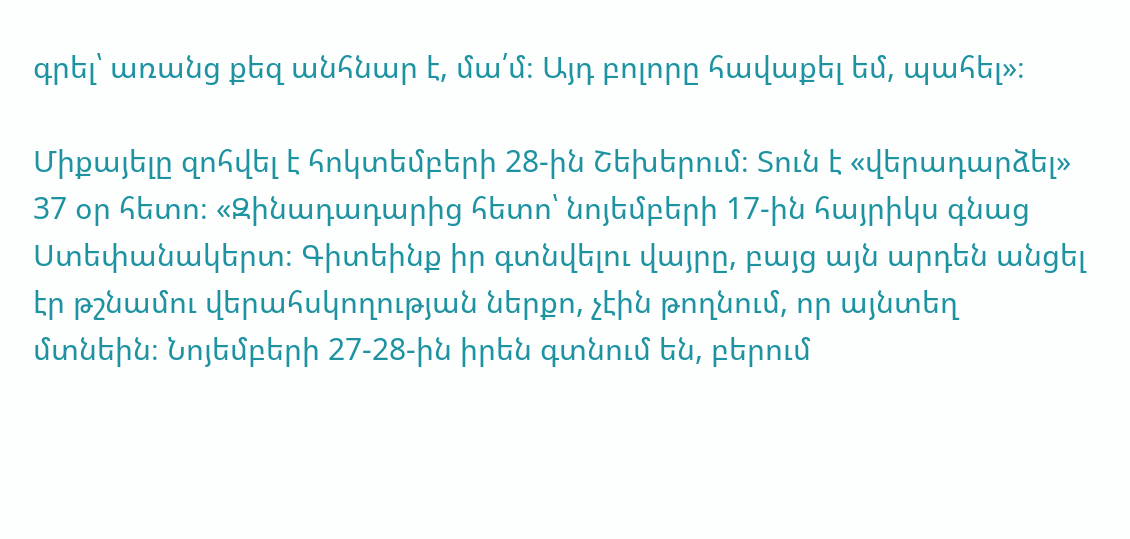գրել՝ առանց քեզ անհնար է, մա՛մ։ Այդ բոլորը հավաքել եմ, պահել»։

Միքայելը զոհվել է հոկտեմբերի 28-ին Շեխերում։ Տուն է «վերադարձել» 37 օր հետո։ «Զինադադարից հետո՝ նոյեմբերի 17-ին հայրիկս գնաց Ստեփանակերտ։ Գիտեինք իր գտնվելու վայրը, բայց այն արդեն անցել էր թշնամու վերահսկողության ներքո, չէին թողնում, որ այնտեղ մտնեին։ Նոյեմբերի 27-28-ին իրեն գտնում են, բերում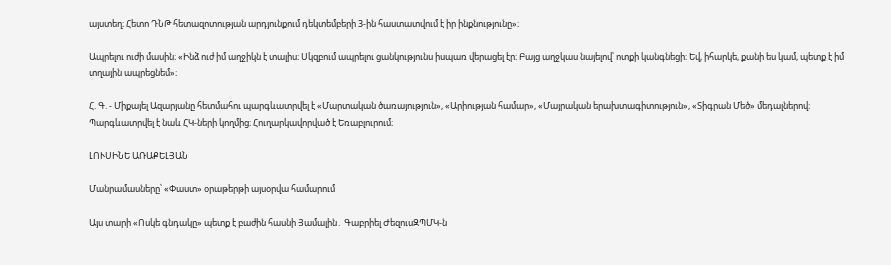այստեղ։ Հետո ԴՆԹ հետազոտության արդյունքում դեկտեմբերի 3-ին հաստատվում է իր ինքնությունը»։

Ապրելու ուժի մասին։ «Ինձ ուժ իմ աղջիկն է տալիս։ Սկզբում ապրելու ցանկությունս իսպառ վերացել էր։ Բայց աղջկաս նայելով՝ ոտքի կանգնեցի։ Եվ, իհարկե, քանի ես կամ, պետք է իմ տղային ապրեցնեմ»։

Հ. Գ. - Միքայել Ազարյանը հետմահու պարգևատրվել է «Մարտական ծառայություն», «Արիության համար», «Մայրական երախտագիտություն», «Տիգրան Մեծ» մեդալներով։ Պարգևատրվել է նաև ՀԿ-ների կողմից։ Հուղարկավորված է Եռաբլուրում։

ԼՈՒՍԻՆԵ ԱՌԱՔԵԼՅԱՆ

Մանրամասները՝ «Փաստ» օրաթերթի այսօրվա համարում

Այս տարի «Ոսկե գնդակը» պետք է բաժին հասնի Յամալին․ Գաբրիել ԺեզուսԶՊՄԿ-ն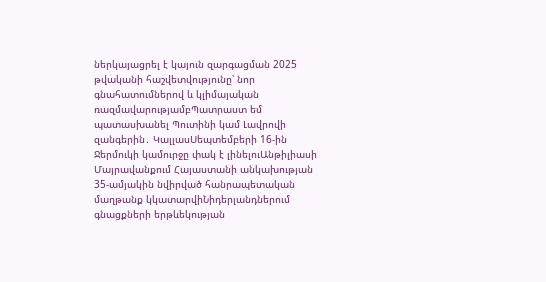ներկայացրել է կայուն զարգացման 2025 թվականի հաշվետվությունը՝ նոր գնահատումներով և կլիմայական ռազմավարությամբՊատրաստ եմ պատասխանել Պուտինի կամ Լավրովի զանգերին․ ԿալլասՍեպտեմբերի 16-ին Ջերմուկի կամուրջը փակ է լինելուԱնթիլիասի Մայրավանքում Հայաստանի անկախության 35-ամյակին նվիրված հանրապետական մաղթանք կկատարվիՆիդերլանդներում գնացքների երթևեկության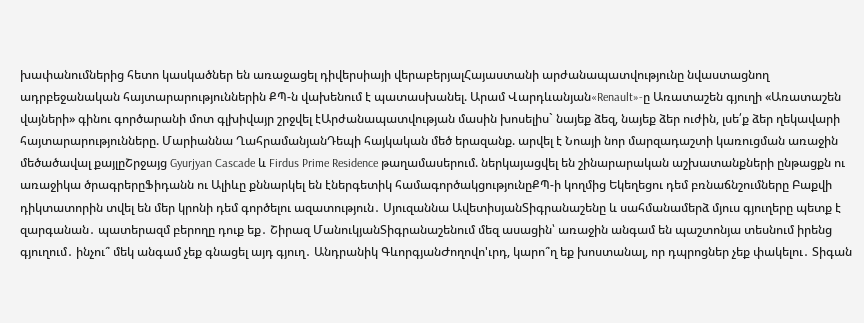խափանումներից հետո կասկածներ են առաջացել դիվերսիայի վերաբերյալՀայաստանի արժանապատվությունը նվաստացնող ադրբեջանական հայտարարություններին ՔՊ-ն վախենում է պատասխանել. Արամ Վարդևանյան«Renault»-ը Առատաշեն գյուղի «Առատաշեն վայների» գինու գործարանի մոտ գլխիվայր շրջվել էԱրժանապատվության մասին խոսելիս` նայեք ձեզ, նայեք ձեր ուժին, լսե՛ք ձեր ղեկավարի հայտարարությունները. Մարիաննա ՂահրամանյանԴեպի հայկական մեծ երազանք. արվել է Նոայի նոր մարզադաշտի կառուցման առաջին մեծածավալ քայլըՇրջայց Gyurjyan Cascade և Firdus Prime Residence թաղամասերում. ներկայացվել են շինարարական աշխատանքների ընթացքն ու առաջիկա ծրագրերըՖիդանն ու Ալիևը քննարկել են էներգետիկ համագործակցությունըՔՊ-ի կողմից Եկեղեցու դեմ բռնաճնշումները Բաքվի դիկտատորին տվել են մեր կրոնի դեմ գործելու ազատություն․ Սյուզաննա ԱվետիսյանՏիգրանաշենը և սահմանամերձ մյուս գյուղերը պետք է զարգանան․ պատերազմ բերողը դուք եք․ Շիրազ ՄանուկյանՏիգրանաշենում մեզ ասացին՝ առաջին անգամ են պաշտոնյա տեսնում իրենց գյուղում․ ինչու՞ մեկ անգամ չեք գնացել այդ գյուղ․ Անդրանիկ ԳևորգյանԺողովո'ւրդ, կարո՞ղ եք խոստանալ, որ դպրոցներ չեք փակելու․ Տիգան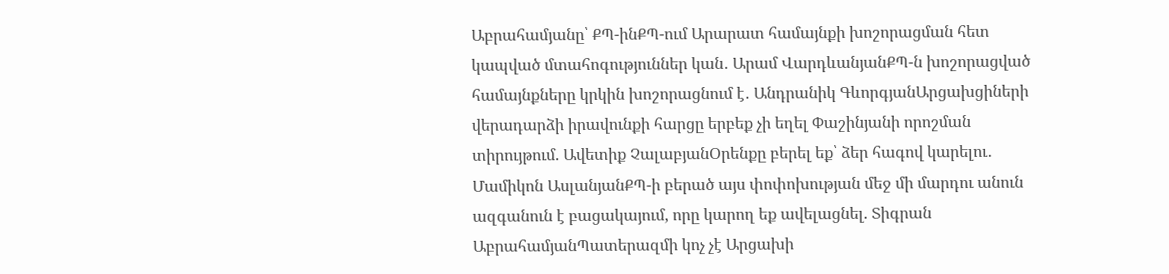Աբրահամյանը՝ ՔՊ-ինՔՊ-ում Արարատ համայնքի խոշորացման հետ կապված մտահոգություններ կան․ Արամ ՎարդևանյանՔՊ-ն խոշորացված համայնքները կրկին խոշորացնում է․ Անդրանիկ ԳևորգյանԱրցախցիների վերադարձի իրավունքի հարցը երբեք չի եղել Փաշինյանի որոշման տիրույթում. Ավետիք ՉալաբյանՕրենքը բերել եք՝ ձեր հագով կարելու․ Մամիկոն ԱսլանյանՔՊ-ի բերած այս փոփոխության մեջ մի մարդու անուն ազգանուն է բացակայում, որը կարող եք ավելացնել. Տիգրան ԱբրահամյանՊատերազմի կոչ չէ Արցախի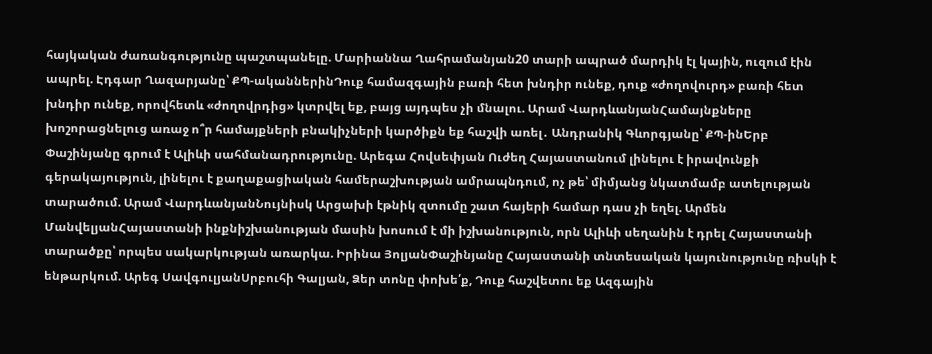հայկական ժառանգությունը պաշտպանելը. Մարիաննա Ղահրամանյան20 տարի ապրած մարդիկ էլ կային, ուզում էին ապրել. Էդգար Ղազարյանը՝ ՔՊ-ականներինԴուք համազգային բառի հետ խնդիր ունեք, դուք «ժողովուրդ» բառի հետ խնդիր ունեք, որովհետև «ժողովրդից» կտրվել եք, բայց այդպես չի մնալու. Արամ ՎարդևանյանՀամայնքները խոշորացնելուց առաջ ո՞ր համայքների բնակիչների կարծիքն եք հաշվի առել․ Անդրանիկ Գևորգյանը՝ ՔՊ-ինԵրբ Փաշինյանը գրում է Ալիևի սահմանադրությունը. Արեգա Հովսեփյան Ուժեղ Հայաստանում լինելու է իրավունքի գերակայություն, լինելու է քաղաքացիական համերաշխության ամրապնդում, ոչ թե՝ միմյանց նկատմամբ ատելության տարածում. Արամ ՎարդևանյանՆույնիսկ Արցախի էթնիկ զտումը շատ հայերի համար դաս չի եղել. Արմեն ՄանվելյանՀայաստանի ինքնիշխանության մասին խոսում է մի իշխանություն, որն Ալիևի սեղանին է դրել Հայաստանի տարածքը՝ որպես սակարկության առարկա. Իրինա ՅոլյանՓաշինյանը Հայաստանի տնտեսական կայունությունը ռիսկի է ենթարկում. Արեգ ՍավգուլյանՍրբուհի Գալյան, Ձեր տոնը փոխե՛ք, Դուք հաշվետու եք Ազգային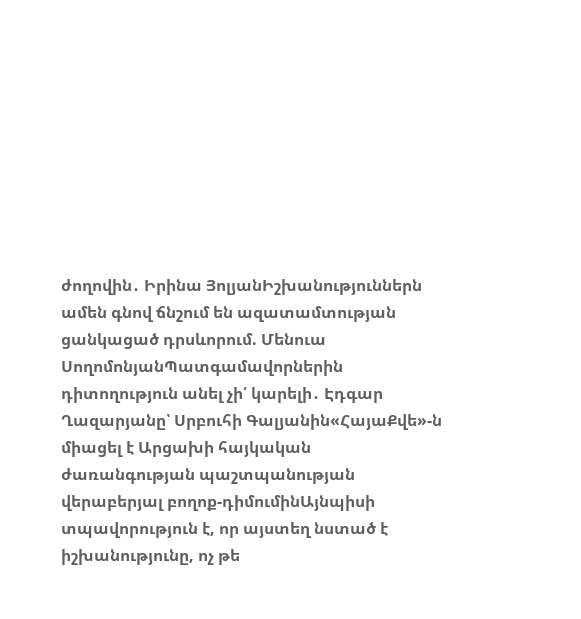ժողովին․ Իրինա ՅոլյանԻշխանություններն ամեն գնով ճնշում են ազատամտության ցանկացած դրսևորում. Մենուա ՍողոմոնյանՊատգամավորներին դիտողություն անել չի՛ կարելի․ Էդգար Ղազարյանը՝ Սրբուհի Գալյանին«ՀայաՔվե»-ն միացել է Արցախի հայկական ժառանգության պաշտպանության վերաբերյալ բողոք-դիմումինԱյնպիսի տպավորություն է, որ այստեղ նստած է իշխանությունը, ոչ թե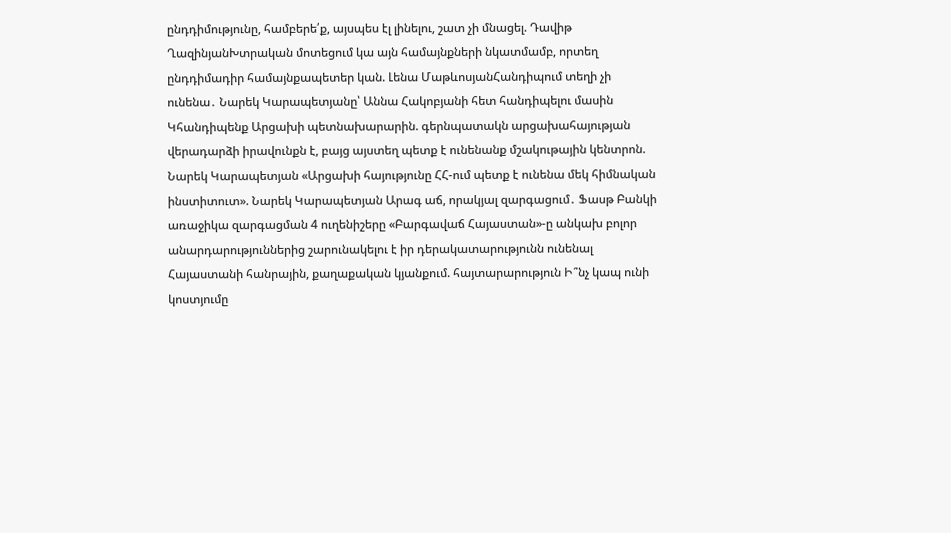ընդդիմությունը, համբերե՛ք, այսպես էլ լինելու, շատ չի մնացել. Դավիթ ՂազինյանԽտրական մոտեցում կա այն համայնքների նկատմամբ, որտեղ ընդդիմադիր համայնքապետեր կան. Լենա ՄաթևոսյանՀանդիպում տեղի չի ունենա․ Նարեկ Կարապետյանը՝ Աննա Հակոբյանի հետ հանդիպելու մասին Կհանդիպենք Արցախի պետնախարարին. գերնպատակն արցախահայության վերադարձի իրավունքն է, բայց այստեղ պետք է ունենանք մշակութային կենտրոն. Նարեկ Կարապետյան «Արցախի հայությունը ՀՀ-ում պետք է ունենա մեկ հիմնական ինստիտուտ». Նարեկ Կարապետյան Արագ աճ, որակյալ զարգացում․ Ֆասթ Բանկի առաջիկա զարգացման 4 ուղենիշերը «Բարգավաճ Հայաստան»-ը անկախ բոլոր անարդարություններից շարունակելու է իր դերակատարությունն ունենալ Հայաստանի հանրային, քաղաքական կյանքում. հայտարարություն Ի՞նչ կապ ունի կոստյումը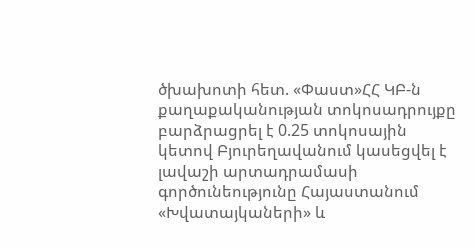ծխախոտի հետ. «Փաստ»ՀՀ ԿԲ-ն քաղաքականության տոկոսադրույքը բարձրացրել է 0.25 տոկոսային կետով Բյուրեղավանում կասեցվել է լավաշի արտադրամասի գործունեությունը Հայաստանում «Խվատայկաների» և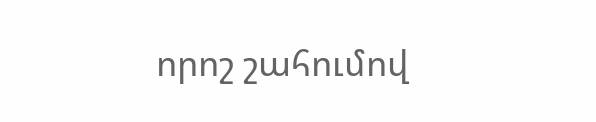որոշ շահումով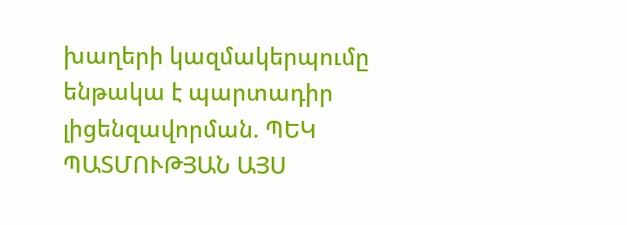խաղերի կազմակերպումը ենթակա է պարտադիր լիցենզավորման. ՊԵԿ ՊԱՏՄՈՒԹՅԱՆ ԱՅՍ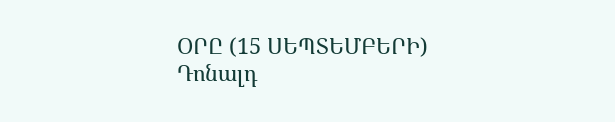ՕՐԸ (15 ՍԵՊՏԵՄԲԵՐԻ) Դոնալդ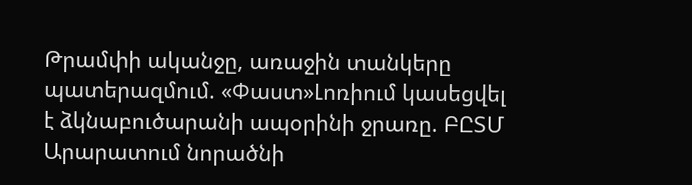Թրամփի ականջը, առաջին տանկերը պատերազմում. «Փաստ»Լոռիում կասեցվել է ձկնաբուծարանի ապօրինի ջրառը. ԲԸՏՄ Արարատում նորածնի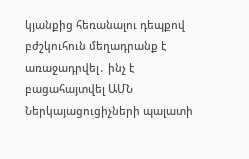կյանքից հեռանալու դեպքով բժշկուհուն մեղադրանք է առաջադրվել․ ինչ է բացահայտվել ԱՄՆ Ներկայացուցիչների պալատի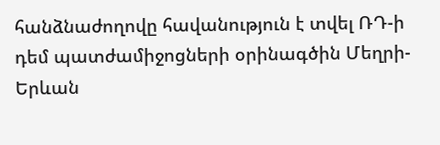հանձնաժողովը հավանություն է տվել ՌԴ-ի դեմ պատժամիջոցների օրինագծին Մեղրի-Երևան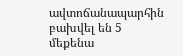ավտոճանապարհին բախվել են 5 մեքենա